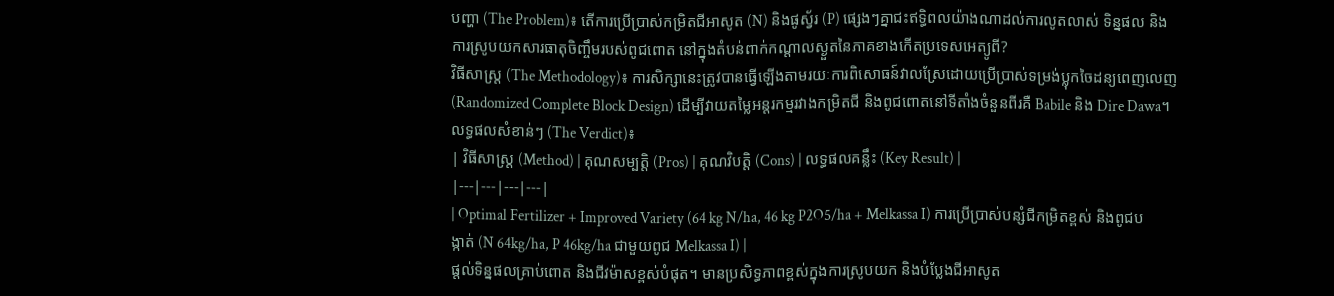បញ្ហា (The Problem)៖ តើការប្រើប្រាស់កម្រិតជីអាសូត (N) និងផូស្វ័រ (P) ផ្សេងៗគ្នាជះឥទ្ធិពលយ៉ាងណាដល់ការលូតលាស់ ទិន្នផល និងការស្រូបយកសារធាតុចិញ្ចឹមរបស់ពូជពោត នៅក្នុងតំបន់ពាក់កណ្តាលស្ងួតនៃភាគខាងកើតប្រទេសអេត្យូពី?
វិធីសាស្ត្រ (The Methodology)៖ ការសិក្សានេះត្រូវបានធ្វើឡើងតាមរយៈការពិសោធន៍វាលស្រែដោយប្រើប្រាស់ទម្រង់ប្លុកចៃដន្យពេញលេញ (Randomized Complete Block Design) ដើម្បីវាយតម្លៃអន្តរកម្មរវាងកម្រិតជី និងពូជពោតនៅទីតាំងចំនួនពីរគឺ Babile និង Dire Dawa។
លទ្ធផលសំខាន់ៗ (The Verdict)៖
| វិធីសាស្ត្រ (Method) | គុណសម្បត្តិ (Pros) | គុណវិបត្តិ (Cons) | លទ្ធផលគន្លឹះ (Key Result) |
|---|---|---|---|
| Optimal Fertilizer + Improved Variety (64 kg N/ha, 46 kg P2O5/ha + Melkassa I) ការប្រើប្រាស់បន្សំជីកម្រិតខ្ពស់ និងពូជបង្កាត់ (N 64kg/ha, P 46kg/ha ជាមួយពូជ Melkassa I) |
ផ្តល់ទិន្នផលគ្រាប់ពោត និងជីវម៉ាសខ្ពស់បំផុត។ មានប្រសិទ្ធភាពខ្ពស់ក្នុងការស្រូបយក និងបំប្លែងជីអាសូត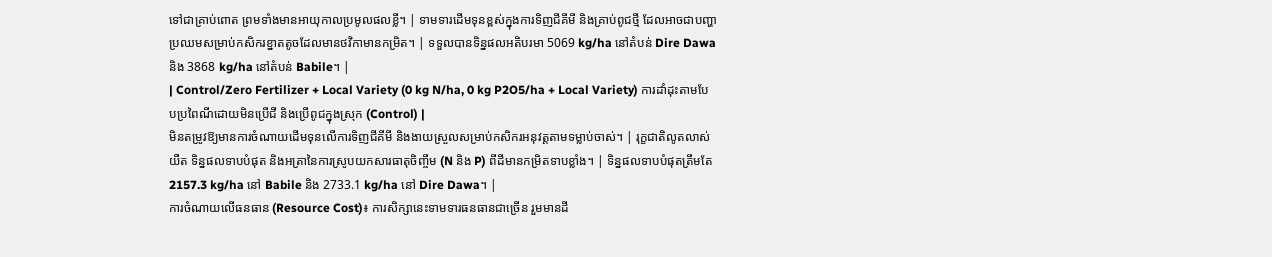ទៅជាគ្រាប់ពោត ព្រមទាំងមានអាយុកាលប្រមូលផលខ្លី។ | ទាមទារដើមទុនខ្ពស់ក្នុងការទិញជីគីមី និងគ្រាប់ពូជថ្មី ដែលអាចជាបញ្ហាប្រឈមសម្រាប់កសិករខ្នាតតូចដែលមានថវិកាមានកម្រិត។ | ទទួលបានទិន្នផលអតិបរមា 5069 kg/ha នៅតំបន់ Dire Dawa និង 3868 kg/ha នៅតំបន់ Babile។ |
| Control/Zero Fertilizer + Local Variety (0 kg N/ha, 0 kg P2O5/ha + Local Variety) ការដាំដុះតាមបែបប្រពៃណីដោយមិនប្រើជី និងប្រើពូជក្នុងស្រុក (Control) |
មិនតម្រូវឱ្យមានការចំណាយដើមទុនលើការទិញជីគីមី និងងាយស្រួលសម្រាប់កសិករអនុវត្តតាមទម្លាប់ចាស់។ | រុក្ខជាតិលូតលាស់យឺត ទិន្នផលទាបបំផុត និងអត្រានៃការស្រូបយកសារធាតុចិញ្ចឹម (N និង P) ពីដីមានកម្រិតទាបខ្លាំង។ | ទិន្នផលទាបបំផុតត្រឹមតែ 2157.3 kg/ha នៅ Babile និង 2733.1 kg/ha នៅ Dire Dawa។ |
ការចំណាយលើធនធាន (Resource Cost)៖ ការសិក្សានេះទាមទារធនធានជាច្រើន រួមមានដី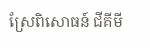ស្រែពិសោធន៍ ជីគីមី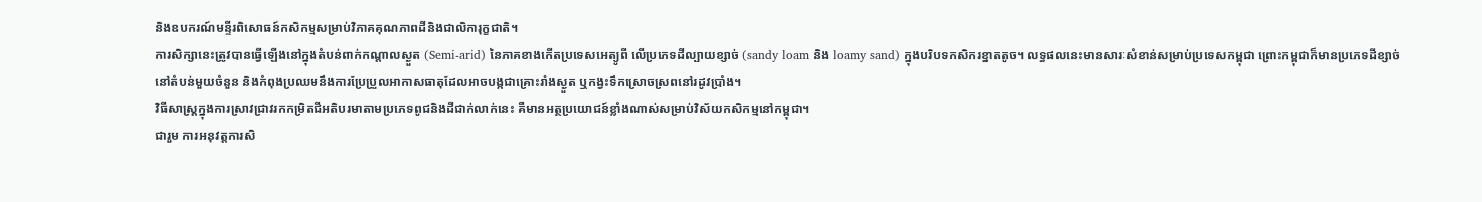និងឧបករណ៍មន្ទីរពិសោធន៍កសិកម្មសម្រាប់វិភាគគុណភាពដីនិងជាលិការុក្ខជាតិ។
ការសិក្សានេះត្រូវបានធ្វើឡើងនៅក្នុងតំបន់ពាក់កណ្តាលស្ងួត (Semi-arid) នៃភាគខាងកើតប្រទេសអេត្យូពី លើប្រភេទដីល្បាយខ្សាច់ (sandy loam និង loamy sand) ក្នុងបរិបទកសិករខ្នាតតូច។ លទ្ធផលនេះមានសារៈសំខាន់សម្រាប់ប្រទេសកម្ពុជា ព្រោះកម្ពុជាក៏មានប្រភេទដីខ្សាច់នៅតំបន់មួយចំនួន និងកំពុងប្រឈមនឹងការប្រែប្រួលអាកាសធាតុដែលអាចបង្កជាគ្រោះរាំងស្ងួត ឬកង្វះទឹកស្រោចស្រពនៅរដូវប្រាំង។
វិធីសាស្ត្រក្នុងការស្រាវជ្រាវរកកម្រិតជីអតិបរមាតាមប្រភេទពូជនិងដីជាក់លាក់នេះ គឺមានអត្ថប្រយោជន៍ខ្លាំងណាស់សម្រាប់វិស័យកសិកម្មនៅកម្ពុជា។
ជារួម ការអនុវត្តការសិ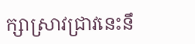ក្សាស្រាវជ្រាវនេះនឹ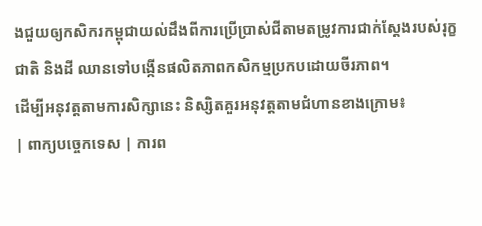ងជួយឲ្យកសិករកម្ពុជាយល់ដឹងពីការប្រើប្រាស់ជីតាមតម្រូវការជាក់ស្តែងរបស់រុក្ខជាតិ និងដី ឈានទៅបង្កើនផលិតភាពកសិកម្មប្រកបដោយចីរភាព។
ដើម្បីអនុវត្តតាមការសិក្សានេះ និស្សិតគួរអនុវត្តតាមជំហានខាងក្រោម៖
| ពាក្យបច្ចេកទេស | ការព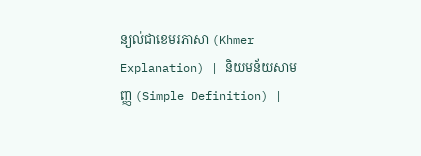ន្យល់ជាខេមរភាសា (Khmer Explanation) | និយមន័យសាមញ្ញ (Simple Definition) |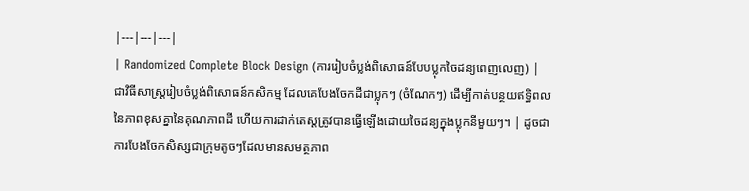|---|---|---|
| Randomized Complete Block Design (ការរៀបចំប្លង់ពិសោធន៍បែបប្លុកចៃដន្យពេញលេញ) | ជាវិធីសាស្ត្ររៀបចំប្លង់ពិសោធន៍កសិកម្ម ដែលគេបែងចែកដីជាប្លុកៗ (ចំណែកៗ) ដើម្បីកាត់បន្ថយឥទ្ធិពលនៃភាពខុសគ្នានៃគុណភាពដី ហើយការដាក់តេស្តត្រូវបានធ្វើឡើងដោយចៃដន្យក្នុងប្លុកនីមួយៗ។ | ដូចជាការបែងចែកសិស្សជាក្រុមតូចៗដែលមានសមត្ថភាព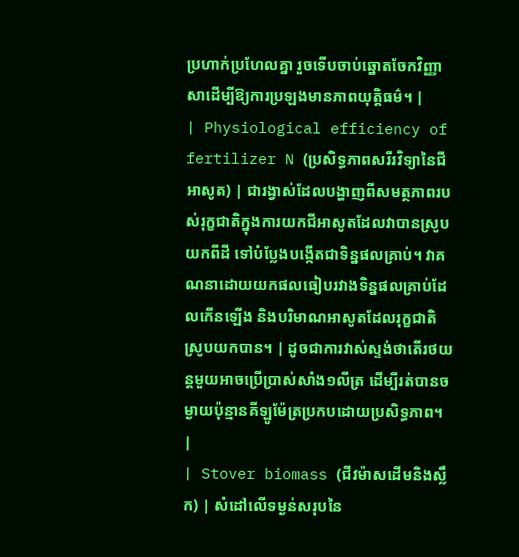ប្រហាក់ប្រហែលគ្នា រួចទើបចាប់ឆ្នោតចែកវិញ្ញាសាដើម្បីឱ្យការប្រឡងមានភាពយុត្តិធម៌។ |
| Physiological efficiency of fertilizer N (ប្រសិទ្ធភាពសរីរវិទ្យានៃជីអាសូត) | ជារង្វាស់ដែលបង្ហាញពីសមត្ថភាពរបស់រុក្ខជាតិក្នុងការយកជីអាសូតដែលវាបានស្រូបយកពីដី ទៅបំប្លែងបង្កើតជាទិន្នផលគ្រាប់។ វាគណនាដោយយកផលធៀបរវាងទិន្នផលគ្រាប់ដែលកើនឡើង និងបរិមាណអាសូតដែលរុក្ខជាតិស្រូបយកបាន។ | ដូចជាការវាស់ស្ទង់ថាតើរថយន្តមួយអាចប្រើប្រាស់សាំង១លីត្រ ដើម្បីរត់បានចម្ងាយប៉ុន្មានគីឡូម៉ែត្រប្រកបដោយប្រសិទ្ធភាព។ |
| Stover biomass (ជីវម៉ាសដើមនិងស្លឹក) | សំដៅលើទម្ងន់សរុបនៃ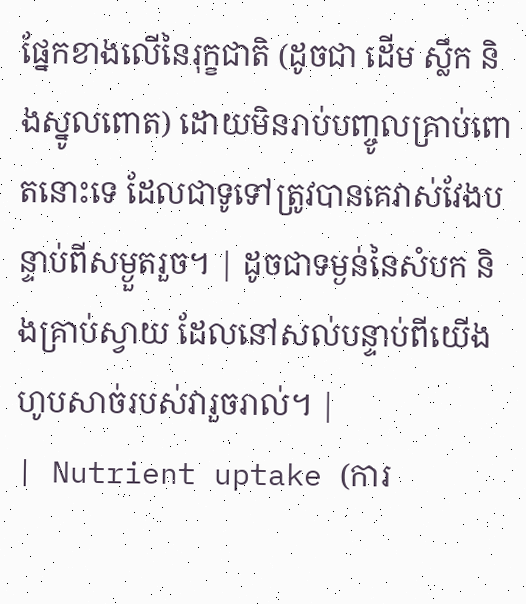ផ្នែកខាងលើនៃរុក្ខជាតិ (ដូចជា ដើម ស្លឹក និងស្នូលពោត) ដោយមិនរាប់បញ្ចូលគ្រាប់ពោតនោះទេ ដែលជាទូទៅត្រូវបានគេវាស់វែងបន្ទាប់ពីសម្ងួតរួច។ | ដូចជាទម្ងន់នៃសំបក និងគ្រាប់ស្វាយ ដែលនៅសល់បន្ទាប់ពីយើងហូបសាច់របស់វារួចរាល់។ |
| Nutrient uptake (ការ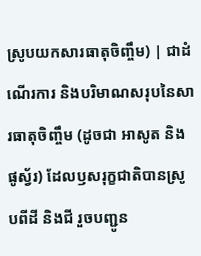ស្រូបយកសារធាតុចិញ្ចឹម) | ជាដំណើរការ និងបរិមាណសរុបនៃសារធាតុចិញ្ចឹម (ដូចជា អាសូត និងផូស្វ័រ) ដែលឫសរុក្ខជាតិបានស្រូបពីដី និងជី រួចបញ្ជូន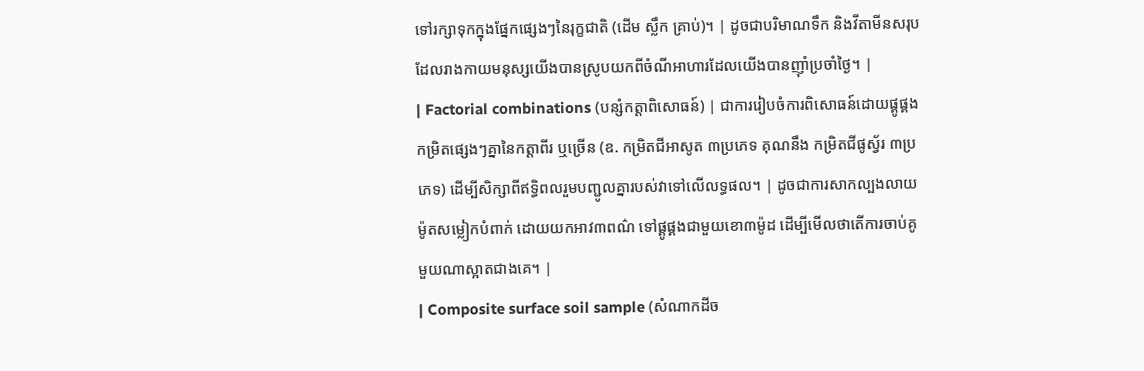ទៅរក្សាទុកក្នុងផ្នែកផ្សេងៗនៃរុក្ខជាតិ (ដើម ស្លឹក គ្រាប់)។ | ដូចជាបរិមាណទឹក និងវីតាមីនសរុបដែលរាងកាយមនុស្សយើងបានស្រូបយកពីចំណីអាហារដែលយើងបានញ៉ាំប្រចាំថ្ងៃ។ |
| Factorial combinations (បន្សំកត្តាពិសោធន៍) | ជាការរៀបចំការពិសោធន៍ដោយផ្គូផ្គងកម្រិតផ្សេងៗគ្នានៃកត្តាពីរ ឬច្រើន (ឧ. កម្រិតជីអាសូត ៣ប្រភេទ គុណនឹង កម្រិតជីផូស្វ័រ ៣ប្រភេទ) ដើម្បីសិក្សាពីឥទ្ធិពលរួមបញ្ជូលគ្នារបស់វាទៅលើលទ្ធផល។ | ដូចជាការសាកល្បងលាយម៉ូតសម្លៀកបំពាក់ ដោយយកអាវ៣ពណ៌ ទៅផ្គូផ្គងជាមួយខោ៣ម៉ូដ ដើម្បីមើលថាតើការចាប់គូមួយណាស្អាតជាងគេ។ |
| Composite surface soil sample (សំណាកដីច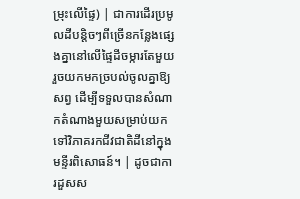ម្រុះលើផ្ទៃ) | ជាការដើរប្រមូលដីបន្តិចៗពីច្រើនកន្លែងផ្សេងគ្នានៅលើផ្ទៃដីចម្ការតែមួយ រួចយកមកច្របល់ចូលគ្នាឱ្យសព្វ ដើម្បីទទួលបានសំណាកតំណាងមួយសម្រាប់យកទៅវិភាគរកជីវជាតិដីនៅក្នុងមន្ទីរពិសោធន៍។ | ដូចជាការដួសស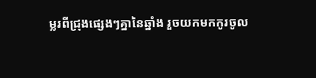ម្លរពីជ្រុងផ្សេងៗគ្នានៃឆ្នាំង រួចយកមកកូរចូល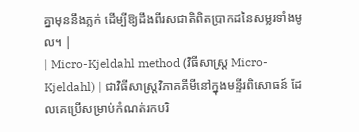គ្នាមុននឹងភ្លក់ ដើម្បីឱ្យដឹងពីរសជាតិពិតប្រាកដនៃសម្លរទាំងមូល។ |
| Micro-Kjeldahl method (វិធីសាស្ត្រ Micro-Kjeldahl) | ជាវិធីសាស្ត្រវិភាគគីមីនៅក្នុងមន្ទីរពិសោធន៍ ដែលគេប្រើសម្រាប់កំណត់រកបរិ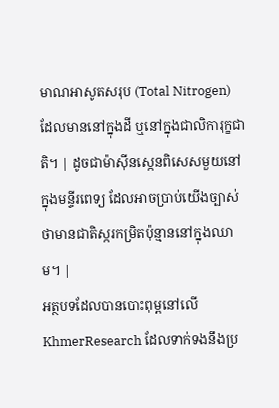មាណអាសូតសរុប (Total Nitrogen) ដែលមាននៅក្នុងដី ឬនៅក្នុងជាលិការុក្ខជាតិ។ | ដូចជាម៉ាស៊ីនស្កេនពិសេសមួយនៅក្នុងមន្ទីរពេទ្យ ដែលអាចប្រាប់យើងច្បាស់ថាមានជាតិស្ករកម្រិតប៉ុន្មាននៅក្នុងឈាម។ |
អត្ថបទដែលបានបោះពុម្ពនៅលើ KhmerResearch ដែលទាក់ទងនឹងប្រ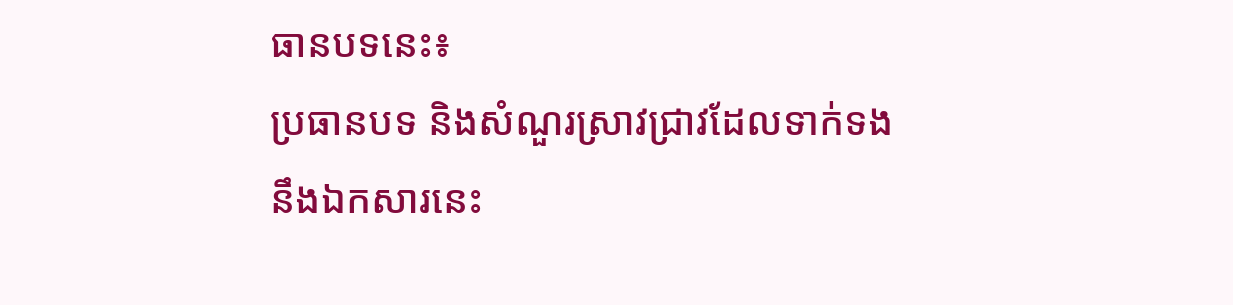ធានបទនេះ៖
ប្រធានបទ និងសំណួរស្រាវជ្រាវដែលទាក់ទងនឹងឯកសារនេះ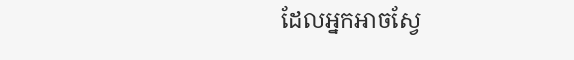ដែលអ្នកអាចស្វែ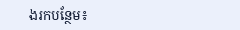ងរកបន្ថែម៖